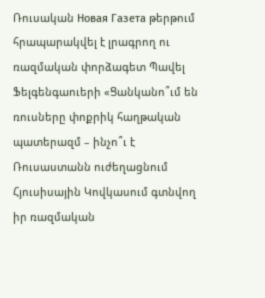Ռուսական Новая Газета թերթում հրապարակվել է լրագրող ու ռազմական փորձագետ Պավել Ֆելգենգաուերի «Ցանկանո՞ւմ են ռուսները փոքրիկ հաղթական պատերազմ – ինչո՞ւ է Ռուսաստանն ուժեղացնում Հյուսիսային Կովկասում գտնվող իր ռազմական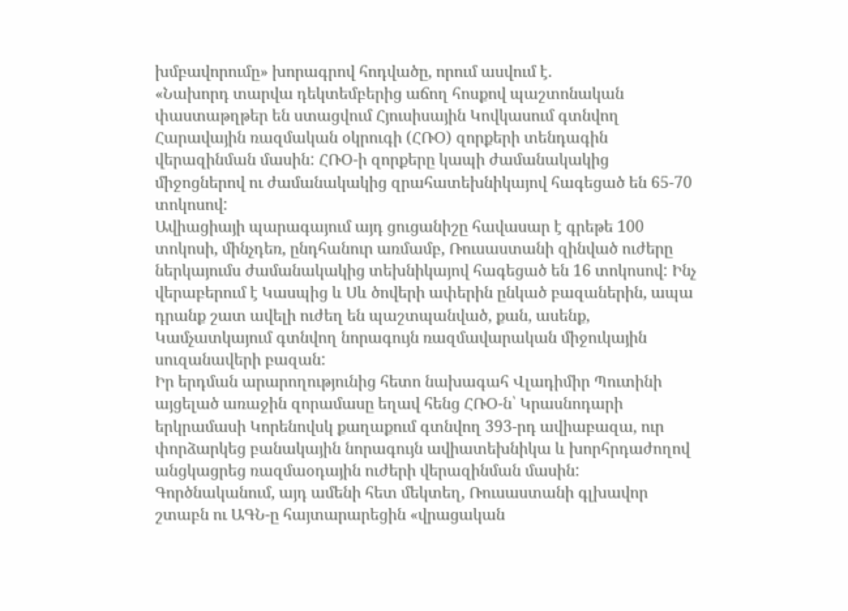խմբավորումը» խորագրով հոդվածը, որում ասվում է.
«Նախորդ տարվա դեկտեմբերից աճող հոսքով պաշտոնական փաստաթղթեր են ստացվում Հյուսիսային Կովկասում գտնվող Հարավային ռազմական օկրուգի (ՀՌՕ) զորքերի տենդագին վերազինման մասին: ՀՌՕ-ի զորքերը կապի ժամանակակից միջոցներով ու ժամանակակից զրահատեխնիկայով հագեցած են 65-70 տոկոսով:
Ավիացիայի պարագայում այդ ցուցանիշը հավասար է գրեթե 100 տոկոսի, մինչդեռ, ընդհանուր առմամբ, Ռուսաստանի զինված ուժերը ներկայումս ժամանակակից տեխնիկայով հագեցած են 16 տոկոսով: Ինչ վերաբերում է Կասպից և Սև ծովերի ափերին ընկած բազաներին, ապա դրանք շատ ավելի ուժեղ են պաշտպանված, քան, ասենք, Կամչատկայում գտնվող նորագույն ռազմավարական միջուկային սուզանավերի բազան:
Իր երդման արարողությունից հետո նախագահ Վլադիմիր Պուտինի այցելած առաջին զորամասը եղավ հենց ՀՌՕ-ն՝ Կրասնոդարի երկրամասի Կորենովսկ քաղաքում գտնվող 393-րդ ավիաբազա, ուր փորձարկեց բանակային նորագույն ավիատեխնիկա և խորհրդաժողով անցկացրեց ռազմաօդային ուժերի վերազինման մասին:
Գործնականում, այդ ամենի հետ մեկտեղ, Ռուսաստանի գլխավոր շտաբն ու ԱԳՆ-ը հայտարարեցին «վրացական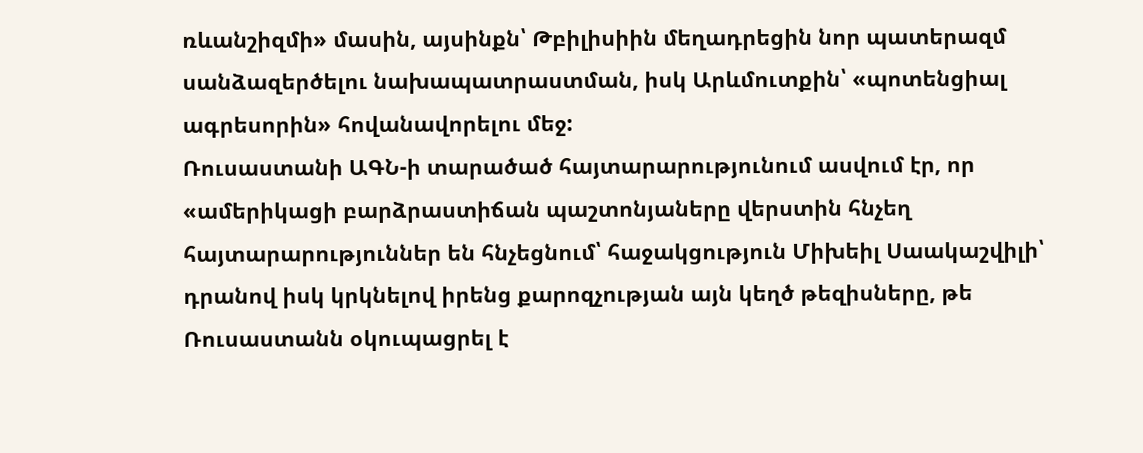ռևանշիզմի» մասին, այսինքն՝ Թբիլիսիին մեղադրեցին նոր պատերազմ սանձազերծելու նախապատրաստման, իսկ Արևմուտքին՝ «պոտենցիալ ագրեսորին» հովանավորելու մեջ:
Ռուսաստանի ԱԳՆ-ի տարածած հայտարարությունում ասվում էր, որ «ամերիկացի բարձրաստիճան պաշտոնյաները վերստին հնչեղ հայտարարություններ են հնչեցնում՝ հաջակցություն Միխեիլ Սաակաշվիլի՝ դրանով իսկ կրկնելով իրենց քարոզչության այն կեղծ թեզիսները, թե Ռուսաստանն օկուպացրել է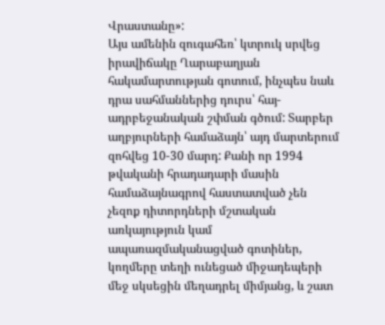Վրաստանը»:
Այս ամենին զուգահեռ՝ կտրուկ սրվեց իրավիճակը Ղարաբաղյան հակամարտության գոտում, ինչպես նաև դրա սահմաններից դուրս՝ հայ-ադրբեջանական շփման գծում: Տարբեր աղբյուրների համաձայն՝ այդ մարտերում զոհվեց 10-30 մարդ: Քանի որ 1994 թվականի հրադադարի մասին համաձայնագրով հաստատված չեն չեզոք դիտորդների մշտական առկայություն կամ ապառազմականացված գոտիներ, կողմերը տեղի ունեցած միջադեպերի մեջ սկսեցին մեղադրել միմյանց, և շատ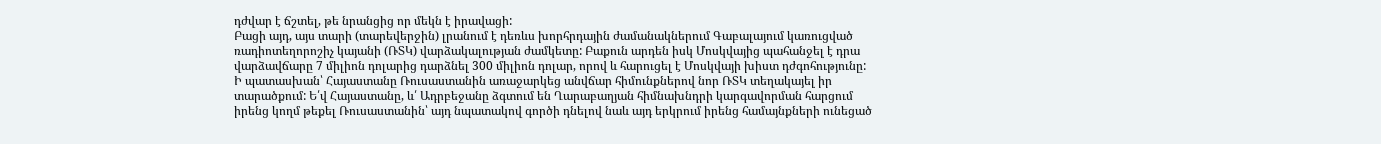դժվար է ճշտել, թե նրանցից որ մեկն է իրավացի:
Բացի այդ, այս տարի (տարեվերջին) լրանում է դեռևս խորհրդային ժամանակներում Գաբալայում կառուցված ռադիոտեղորոշիչ կայանի (ՌՏԿ) վարձակալության ժամկետը: Բաքուն արդեն իսկ Մոսկվայից պահանջել է դրա վարձավճարը 7 միլիոն դոլարից դարձնել 300 միլիոն դոլար, որով և հարուցել է Մոսկվայի խիստ դժգոհությունը:
Ի պատասխան՝ Հայաստանը Ռուսաստանին առաջարկեց անվճար հիմունքներով նոր ՌՏԿ տեղակայել իր տարածքում: Ե՛վ Հայաստանը, և՛ Ադրբեջանը ձգտում են Ղարաբաղյան հիմնախնդրի կարգավորման հարցում իրենց կողմ թեքել Ռուսաստանին՝ այդ նպատակով գործի դնելով նաև այդ երկրում իրենց համայնքների ունեցած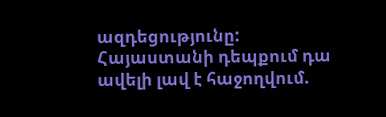ազդեցությունը:
Հայաստանի դեպքում դա ավելի լավ է հաջողվում.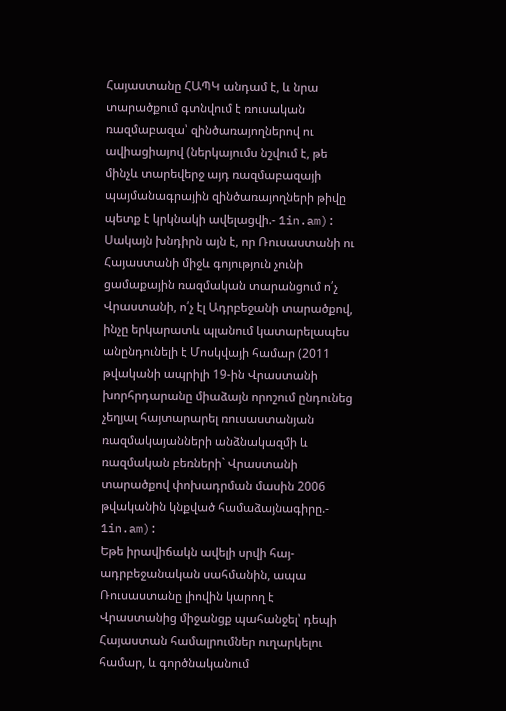Հայաստանը ՀԱՊԿ անդամ է, և նրա տարածքում գտնվում է ռուսական ռազմաբազա՝ զինծառայողներով ու ավիացիայով (ներկայումս նշվում է, թե մինչև տարեվերջ այդ ռազմաբազայի պայմանագրային զինծառայողների թիվը պետք է կրկնակի ավելացվի.- 1in.am):
Սակայն խնդիրն այն է, որ Ռուսաստանի ու Հայաստանի միջև գոյություն չունի ցամաքային ռազմական տարանցում ո՛չ Վրաստանի, ո՛չ էլ Ադրբեջանի տարածքով, ինչը երկարատև պլանում կատարելապես անընդունելի է Մոսկվայի համար (2011 թվականի ապրիլի 19-ին Վրաստանի խորհրդարանը միաձայն որոշում ընդունեց չեղյալ հայտարարել ռուսաստանյան ռազմակայանների անձնակազմի և ռազմական բեռների` Վրաստանի տարածքով փոխադրման մասին 2006 թվականին կնքված համաձայնագիրը.- 1in.am):
Եթե իրավիճակն ավելի սրվի հայ-ադրբեջանական սահմանին, ապա Ռուսաստանը լիովին կարող է Վրաստանից միջանցք պահանջել՝ դեպի Հայաստան համալրումներ ուղարկելու համար, և գործնականում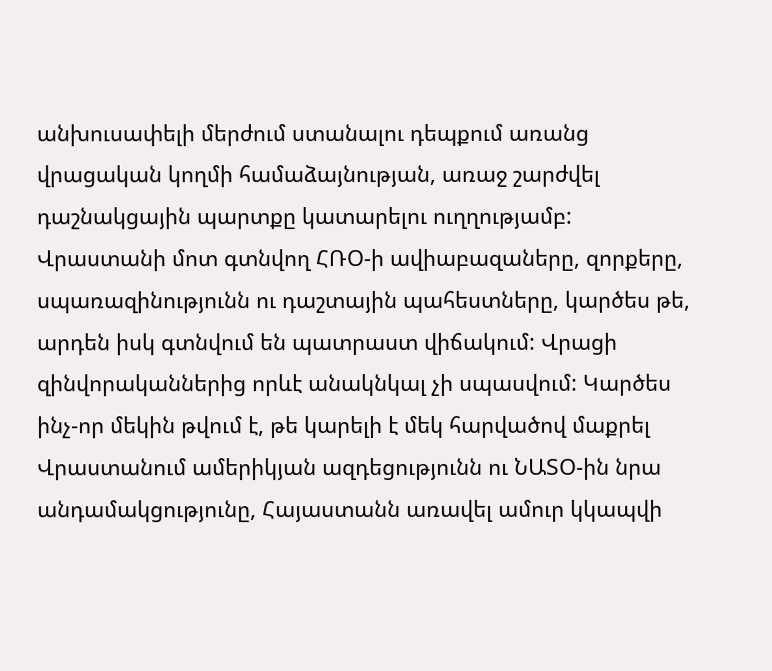անխուսափելի մերժում ստանալու դեպքում առանց վրացական կողմի համաձայնության, առաջ շարժվել դաշնակցային պարտքը կատարելու ուղղությամբ:
Վրաստանի մոտ գտնվող ՀՌՕ-ի ավիաբազաները, զորքերը, սպառազինությունն ու դաշտային պահեստները, կարծես թե, արդեն իսկ գտնվում են պատրաստ վիճակում: Վրացի զինվորականներից որևէ անակնկալ չի սպասվում: Կարծես ինչ-որ մեկին թվում է, թե կարելի է մեկ հարվածով մաքրել Վրաստանում ամերիկյան ազդեցությունն ու ՆԱՏՕ-ին նրա անդամակցությունը, Հայաստանն առավել ամուր կկապվի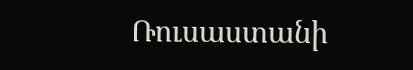Ռուսաստանի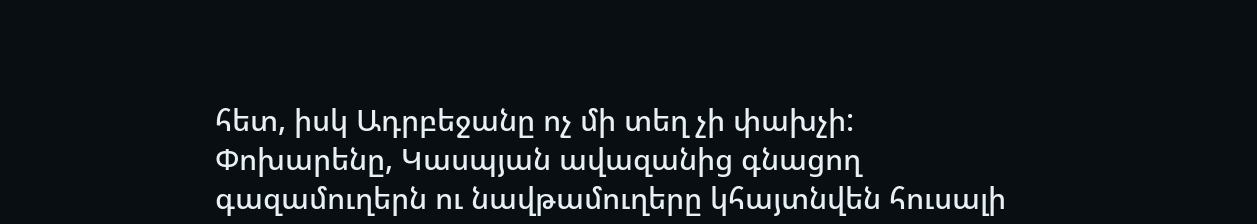հետ, իսկ Ադրբեջանը ոչ մի տեղ չի փախչի:
Փոխարենը, Կասպյան ավազանից գնացող գազամուղերն ու նավթամուղերը կհայտնվեն հուսալի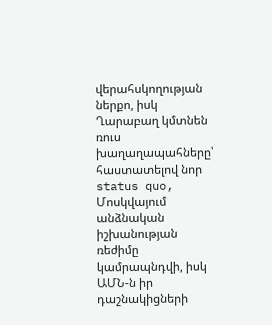վերահսկողության ներքո, իսկ Ղարաբաղ կմտնեն ռուս խաղաղապահները՝ հաստատելով նոր status quo, Մոսկվայում անձնական իշխանության ռեժիմը կամրապնդվի, իսկ ԱՄՆ-ն իր դաշնակիցների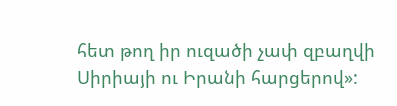հետ թող իր ուզածի չափ զբաղվի Սիրիայի ու Իրանի հարցերով»: